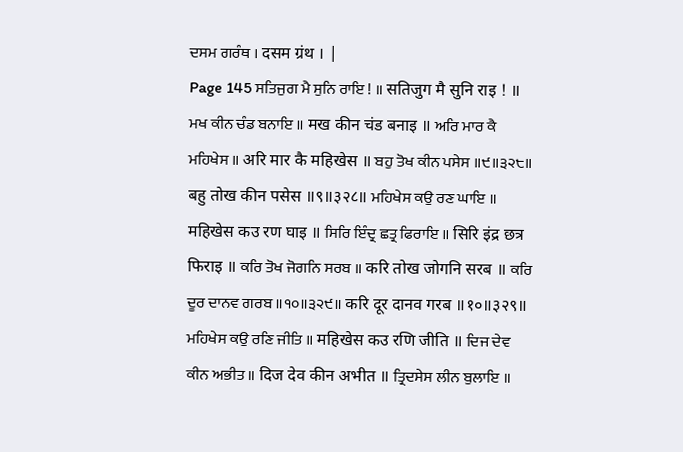ਦਸਮ ਗਰੰਥ । दसम ग्रंथ । |
Page 145 ਸਤਿਜੁਗ ਮੈ ਸੁਨਿ ਰਾਇ ! ॥ सतिजुग मै सुनि राइ ! ॥ ਮਖ ਕੀਨ ਚੰਡ ਬਨਾਇ ॥ मख कीन चंड बनाइ ॥ ਅਰਿ ਮਾਰ ਕੈ ਮਹਿਖੇਸ ॥ अरि मार कै महिखेस ॥ ਬਹੁ ਤੋਖ ਕੀਨ ਪਸੇਸ ॥੯॥੩੨੮॥ बहु तोख कीन पसेस ॥९॥३२८॥ ਮਹਿਖੇਸ ਕਉ ਰਣ ਘਾਇ ॥ महिखेस कउ रण घाइ ॥ ਸਿਰਿ ਇੰਦ੍ਰ ਛਤ੍ਰ ਫਿਰਾਇ ॥ सिरि इंद्र छत्र फिराइ ॥ ਕਰਿ ਤੋਖ ਜੋਗਨਿ ਸਰਬ ॥ करि तोख जोगनि सरब ॥ ਕਰਿ ਦੂਰ ਦਾਨਵ ਗਰਬ ॥੧੦॥੩੨੯॥ करि दूर दानव गरब ॥१०॥३२९॥ ਮਹਿਖੇਸ ਕਉ ਰਣਿ ਜੀਤਿ ॥ महिखेस कउ रणि जीति ॥ ਦਿਜ ਦੇਵ ਕੀਨ ਅਭੀਤ ॥ दिज देव कीन अभीत ॥ ਤ੍ਰਿਦਸੇਸ ਲੀਨ ਬੁਲਾਇ ॥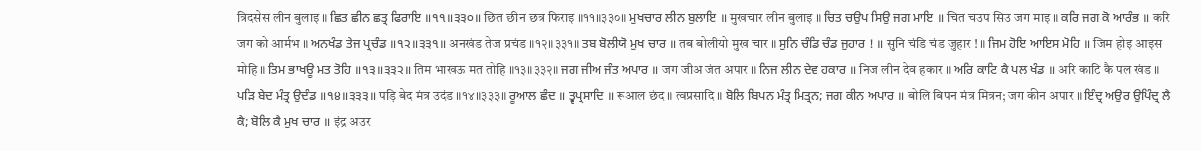त्रिदसेस लीन बुलाइ ॥ ਛਿਤ ਛੀਨ ਛਤ੍ਰ ਫਿਰਾਇ ॥੧੧॥੩੩੦॥ छित छीन छत्र फिराइ ॥११॥३३०॥ ਮੁਖਚਾਰ ਲੀਨ ਬੁਲਾਇ ॥ मुखचार लीन बुलाइ ॥ ਚਿਤ ਚਉਪ ਸਿਉ ਜਗ ਮਾਇ ॥ चित चउप सिउ जग माइ ॥ ਕਰਿ ਜਗ ਕੋ ਆਰੰਭ ॥ करि जग को आर्मभ ॥ ਅਨਖੰਡ ਤੇਜ ਪ੍ਰਚੰਡ ॥੧੨॥੩੩੧॥ अनखंड तेज प्रचंड ॥१२॥३३१॥ ਤਬ ਬੋਲੀਯੋ ਮੁਖ ਚਾਰ ॥ तब बोलीयो मुख चार ॥ ਸੁਨਿ ਚੰਡਿ ਚੰਡ ਜੁਹਾਰ ! ॥ सुनि चंडि चंड जुहार ! ॥ ਜਿਮ ਹੋਇ ਆਇਸ ਮੋਹਿ ॥ जिम होइ आइस मोहि ॥ ਤਿਮ ਭਾਖਊ ਮਤ ਤੋਹਿ ॥੧੩॥੩੩੨॥ तिम भाखऊ मत तोहि ॥१३॥३३२॥ ਜਗ ਜੀਅ ਜੰਤ ਅਪਾਰ ॥ जग जीअ जंत अपार ॥ ਨਿਜ ਲੀਨ ਦੇਵ ਹਕਾਰ ॥ निज लीन देव हकार ॥ ਅਰਿ ਕਾਟਿ ਕੈ ਪਲ ਖੰਡ ॥ अरि काटि कै पल खंड ॥ ਪੜਿ ਬੇਦ ਮੰਤ੍ਰ ਉਦੰਡ ॥੧੪॥੩੩੩॥ पड़ि बेद मंत्र उदंड ॥१४॥३३३॥ ਰੂਆਲ ਛੰਦ ॥ ਤ੍ਵਪ੍ਰਸਾਦਿ ॥ रूआल छंद ॥ त्वप्रसादि ॥ ਬੋਲਿ ਬਿਪਨ ਮੰਤ੍ਰ ਮਿਤ੍ਰਨ; ਜਗ ਕੀਨ ਅਪਾਰ ॥ बोलि बिपन मंत्र मित्रन; जग कीन अपार ॥ ਇੰਦ੍ਰ ਅਉਰ ਉਪਿੰਦ੍ਰ ਲੈ ਕੈ; ਬੋਲਿ ਕੈ ਮੁਖ ਚਾਰ ॥ इंद्र अउर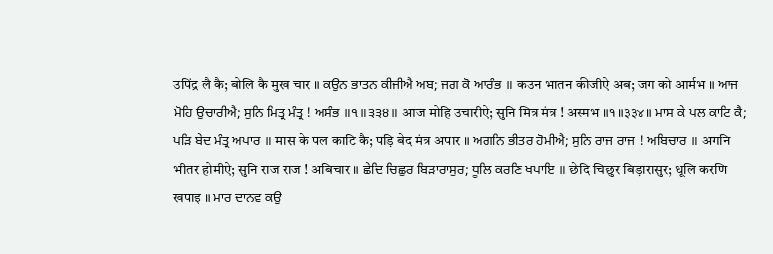उपिंद्र लै कै; बोलि कै मुख चार ॥ ਕਉਨ ਭਾਤਨ ਕੀਜੀਐ ਅਬ; ਜਗ ਕੋ ਆਰੰਭ ॥ कउन भातन कीजीऐ अब; जग को आर्मभ ॥ ਆਜ ਮੋਹਿ ਉਚਾਰੀਐ; ਸੁਨਿ ਮਿਤ੍ਰ ਮੰਤ੍ਰ ! ਅਸੰਭ ॥੧॥੩੩੪॥ आज मोहि उचारीऐ; सुनि मित्र मंत्र ! अस्मभ ॥१॥३३४॥ ਮਾਸ ਕੇ ਪਲ ਕਾਟਿ ਕੈ; ਪੜਿ ਬੇਦ ਮੰਤ੍ਰ ਅਪਾਰ ॥ मास के पल काटि कै; पड़ि बेद मंत्र अपार ॥ ਅਗਨਿ ਭੀਤਰ ਹੋਮੀਐ; ਸੁਨਿ ਰਾਜ ਰਾਜ ! ਅਬਿਚਾਰ ॥ अगनि भीतर होमीऐ; सुनि राज राज ! अबिचार ॥ ਛੇਦਿ ਚਿਛੁਰ ਬਿੜਾਰਾਸੁਰ; ਧੂਲਿ ਕਰਣਿ ਖਪਾਇ ॥ छेदि चिछुर बिड़ारासुर; धूलि करणि खपाइ ॥ ਮਾਰ ਦਾਨਵ ਕਉ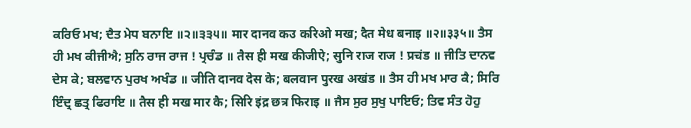ਕਰਿਓ ਮਖ; ਦੈਤ ਮੇਧ ਬਨਾਇ ॥੨॥੩੩੫॥ मार दानव कउ करिओ मख; दैत मेध बनाइ ॥२॥३३५॥ ਤੈਸ ਹੀ ਮਖ ਕੀਜੀਐ; ਸੁਨਿ ਰਾਜ ਰਾਜ ! ਪ੍ਰਚੰਡ ॥ तैस ही मख कीजीऐ; सुनि राज राज ! प्रचंड ॥ ਜੀਤਿ ਦਾਨਵ ਦੇਸ ਕੇ; ਬਲਵਾਨ ਪੁਰਖ ਅਖੰਡ ॥ जीति दानव देस के; बलवान पुरख अखंड ॥ ਤੈਸ ਹੀ ਮਖ ਮਾਰ ਕੈ; ਸਿਰਿ ਇੰਦ੍ਰ ਛਤ੍ਰ ਫਿਰਾਇ ॥ तैस ही मख मार कै; सिरि इंद्र छत्र फिराइ ॥ ਜੈਸ ਸੁਰ ਸੁਖੁ ਪਾਇਓ; ਤਿਵ ਸੰਤ ਹੋਹੁ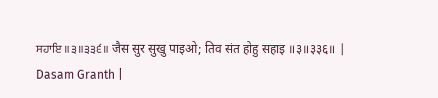ਸਹਾਇ ॥੩॥੩੩੬॥ जैस सुर सुखु पाइओ; तिव संत होहु सहाइ ॥३॥३३६॥ |
Dasam Granth |